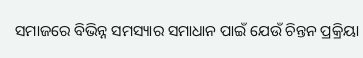ସମାଜରେ ବିଭିନ୍ନ ସମସ୍ୟାର ସମାଧାନ ପାଇଁ ଯେଉଁ ଚିନ୍ତନ ପ୍ରକ୍ରିୟା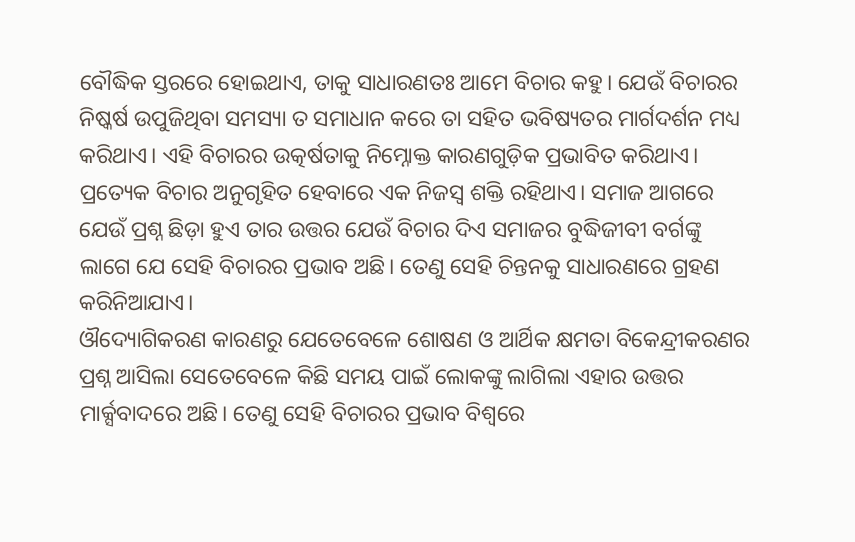ବୌଦ୍ଧିକ ସ୍ତରରେ ହୋଇଥାଏ, ତାକୁ ସାଧାରଣତଃ ଆମେ ବିଚାର କହୁ। ଯେଉଁ ବିଚାରର ନିଷ୍କର୍ଷ ଉପୁଜିଥିବା ସମସ୍ୟା ତ ସମାଧାନ କରେ ତା ସହିତ ଭବିଷ୍ୟତର ମାର୍ଗଦର୍ଶନ ମଧ୍ୟ କରିଥାଏ। ଏହି ବିଚାରର ଉତ୍କର୍ଷତାକୁ ନିମ୍ନୋକ୍ତ କାରଣଗୁଡ଼ିକ ପ୍ରଭାବିତ କରିଥାଏ।
ପ୍ରତ୍ୟେକ ବିଚାର ଅନୁଗୃହିତ ହେବାରେ ଏକ ନିଜସ୍ୱ ଶକ୍ତି ରହିଥାଏ। ସମାଜ ଆଗରେ ଯେଉଁ ପ୍ରଶ୍ନ ଛିଡ଼ା ହୁଏ ତାର ଉତ୍ତର ଯେଉଁ ବିଚାର ଦିଏ ସମାଜର ବୁଦ୍ଧିଜୀବୀ ବର୍ଗଙ୍କୁ ଲାଗେ ଯେ ସେହି ବିଚାରର ପ୍ରଭାବ ଅଛି। ତେଣୁ ସେହି ଚିନ୍ତନକୁ ସାଧାରଣରେ ଗ୍ରହଣ କରିନିଆଯାଏ।
ଔଦ୍ୟୋଗିକରଣ କାରଣରୁ ଯେତେବେଳେ ଶୋଷଣ ଓ ଆର୍ଥିକ କ୍ଷମତା ବିକେନ୍ଦ୍ରୀକରଣର ପ୍ରଶ୍ନ ଆସିଲା ସେତେବେଳେ କିଛି ସମୟ ପାଇଁ ଲୋକଙ୍କୁ ଲାଗିଲା ଏହାର ଉତ୍ତର ମାର୍କ୍ସବାଦରେ ଅଛି। ତେଣୁ ସେହି ବିଚାରର ପ୍ରଭାବ ବିଶ୍ୱରେ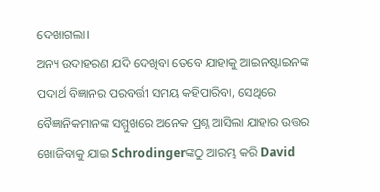ଦେଖାଗଲା।
ଅନ୍ୟ ଉଦାହରଣ ଯଦି ଦେଖିବା ତେବେ ଯାହାକୁ ଆଇନଷ୍ଟାଇନଙ୍କ ପଦାର୍ଥ ବିଜ୍ଞାନର ପରବର୍ତ୍ତୀ ସମୟ କହିପାରିବା, ସେଥିରେ ବୈଜ୍ଞାନିକମାନଙ୍କ ସମ୍ମୁଖରେ ଅନେକ ପ୍ରଶ୍ନ ଆସିଲା ଯାହାର ଉତ୍ତର ଖୋଜିବାକୁ ଯାଇ Schrodingerଙ୍କଠୁ ଆରମ୍ଭ କରି David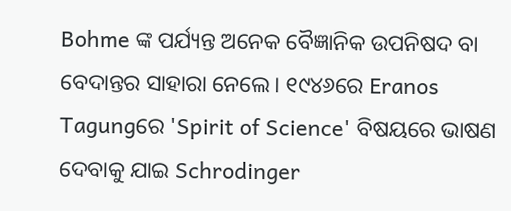Bohme ଙ୍କ ପର୍ଯ୍ୟନ୍ତ ଅନେକ ବୈଜ୍ଞାନିକ ଉପନିଷଦ ବା ବେଦାନ୍ତର ସାହାରା ନେଲେ। ୧୯୪୬ରେ Eranos Tagungରେ 'Spirit of Science' ବିଷୟରେ ଭାଷଣ ଦେବାକୁ ଯାଇ Schrodinger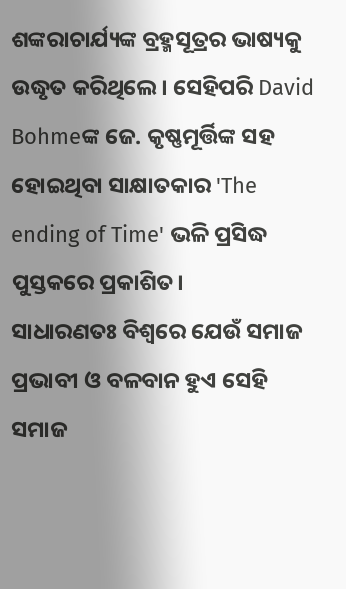ଶଙ୍କରାଚାର୍ଯ୍ୟଙ୍କ ବ୍ରହ୍ମସୂତ୍ରର ଭାଷ୍ୟକୁ ଉଦ୍ଧୃତ କରିଥିଲେ। ସେହିପରି David Bohmeଙ୍କ ଜେ. କୃଷ୍ଣମୂର୍ତ୍ତିଙ୍କ ସହ ହୋଇଥିବା ସାକ୍ଷାତକାର 'The ending of Time' ଭଳି ପ୍ରସିଦ୍ଧ ପୁସ୍ତକରେ ପ୍ରକାଶିତ।
ସାଧାରଣତଃ ବିଶ୍ୱରେ ଯେଉଁ ସମାଜ ପ୍ରଭାବୀ ଓ ବଳବାନ ହୁଏ ସେହି ସମାଜ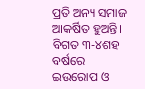ପ୍ରତି ଅନ୍ୟ ସମାଜ ଆକର୍ଷିତ ହୁଅନ୍ତି। ବିଗତ ୩-୪ଶହ ବର୍ଷରେ ଇଉରୋପ ଓ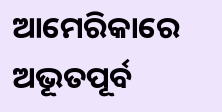ଆମେରିକାରେ ଅଭୂତପୂର୍ବ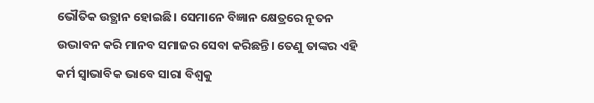ଭୌତିକ ଉତ୍ଥାନ ହୋଇଛି। ସେମାନେ ବିଜ୍ଞାନ କ୍ଷେତ୍ରରେ ନୂତନ ଉଦ୍ଭାବନ କରି ମାନବ ସମାଜର ସେବା କରିଛନ୍ତି। ତେଣୁ ତାଙ୍କର ଏହି କର୍ମ ସ୍ୱାଭାବିକ ଭାବେ ସାରା ବିଶ୍ୱକୁ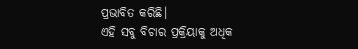ପ୍ରଭାବିତ କରିଛି।
ଏହି ସବୁ ବିଚାର ପ୍ରକ୍ରିୟାକୁ ଅଧିକ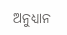ଅନୁଧ୍ୟାନ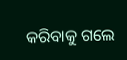କରିବାକୁ ଗଲେ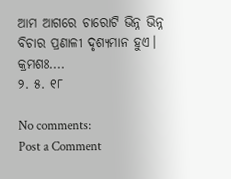ଆମ ଆଗରେ ଚାରୋଟି ଭିନ୍ନ ଭିନ୍ନ ବିଚାର ପ୍ରଣାଳୀ ଦୃଶ୍ୟମାନ ହୁଏ।
କ୍ରମଶଃ....
୨. ୫. ୧୮

No comments:
Post a Comment